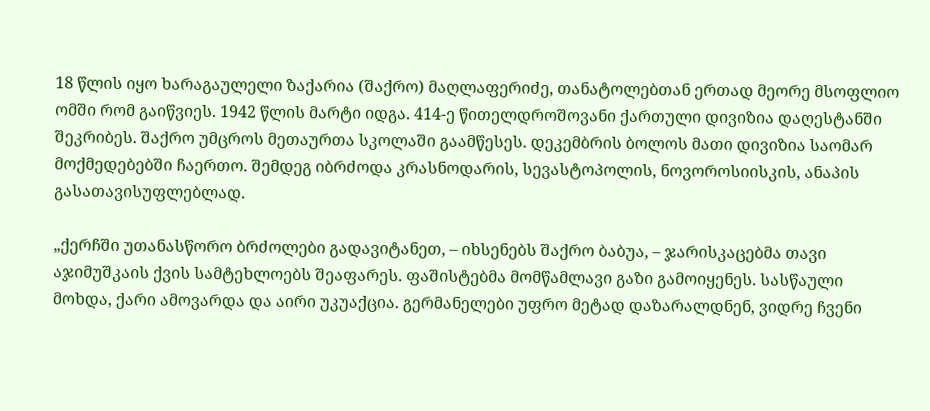18 წლის იყო ხარაგაულელი ზაქარია (შაქრო) მაღლაფერიძე, თანატოლებთან ერთად მეორე მსოფლიო ომში რომ გაიწვიეს. 1942 წლის მარტი იდგა. 414-ე წითელდროშოვანი ქართული დივიზია დაღესტანში შეკრიბეს. შაქრო უმცროს მეთაურთა სკოლაში გაამწესეს. დეკემბრის ბოლოს მათი დივიზია საომარ მოქმედებებში ჩაერთო. შემდეგ იბრძოდა კრასნოდარის, სევასტოპოლის, ნოვოროსიისკის, ანაპის გასათავისუფლებლად.

„ქერჩში უთანასწორო ბრძოლები გადავიტანეთ, – იხსენებს შაქრო ბაბუა, – ჯარისკაცებმა თავი აჯიმუშკაის ქვის სამტეხლოებს შეაფარეს. ფაშისტებმა მომწამლავი გაზი გამოიყენეს. სასწაული მოხდა, ქარი ამოვარდა და აირი უკუაქცია. გერმანელები უფრო მეტად დაზარალდნენ, ვიდრე ჩვენი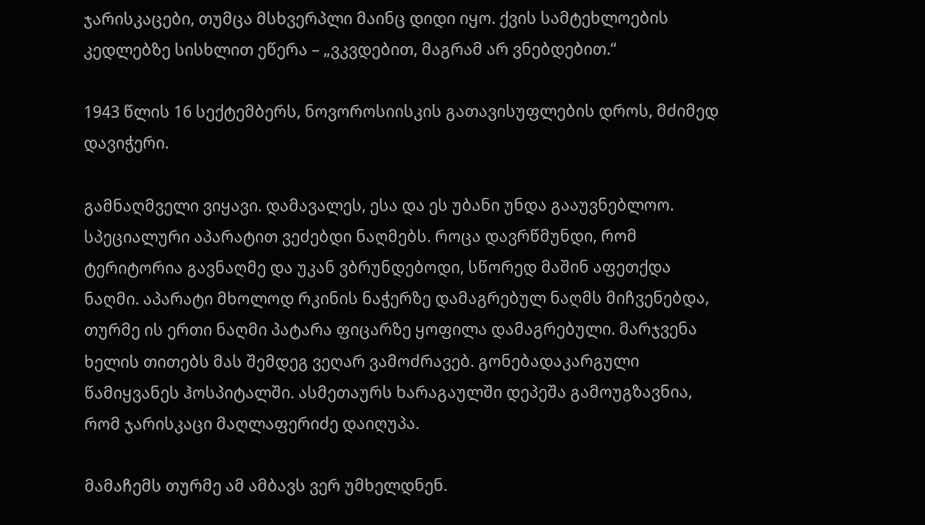ჯარისკაცები, თუმცა მსხვერპლი მაინც დიდი იყო. ქვის სამტეხლოების კედლებზე სისხლით ეწერა – „ვკვდებით, მაგრამ არ ვნებდებით.“

1943 წლის 16 სექტემბერს, ნოვოროსიისკის გათავისუფლების დროს, მძიმედ დავიჭერი.

გამნაღმველი ვიყავი. დამავალეს, ესა და ეს უბანი უნდა გააუვნებლოო. სპეციალური აპარატით ვეძებდი ნაღმებს. როცა დავრწმუნდი, რომ ტერიტორია გავნაღმე და უკან ვბრუნდებოდი, სწორედ მაშინ აფეთქდა ნაღმი. აპარატი მხოლოდ რკინის ნაჭერზე დამაგრებულ ნაღმს მიჩვენებდა, თურმე ის ერთი ნაღმი პატარა ფიცარზე ყოფილა დამაგრებული. მარჯვენა ხელის თითებს მას შემდეგ ვეღარ ვამოძრავებ. გონებადაკარგული წამიყვანეს ჰოსპიტალში. ასმეთაურს ხარაგაულში დეპეშა გამოუგზავნია, რომ ჯარისკაცი მაღლაფერიძე დაიღუპა.

მამაჩემს თურმე ამ ამბავს ვერ უმხელდნენ.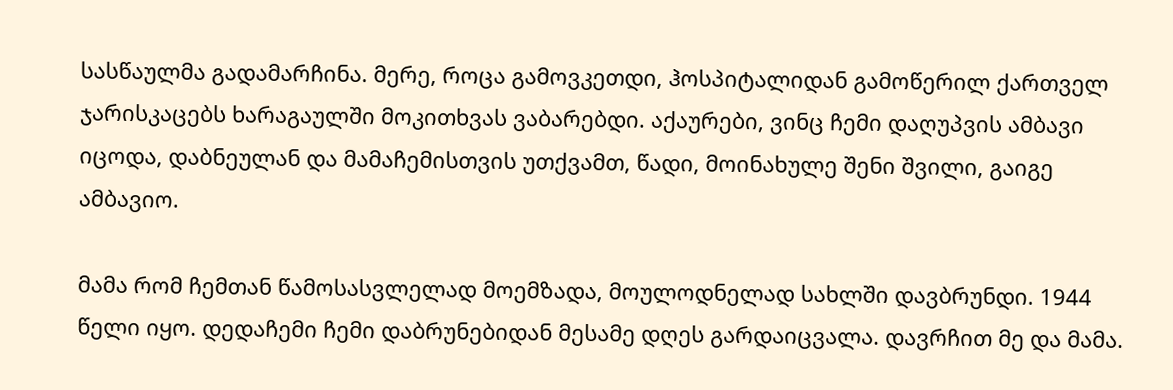სასწაულმა გადამარჩინა. მერე, როცა გამოვკეთდი, ჰოსპიტალიდან გამოწერილ ქართველ ჯარისკაცებს ხარაგაულში მოკითხვას ვაბარებდი. აქაურები, ვინც ჩემი დაღუპვის ამბავი იცოდა, დაბნეულან და მამაჩემისთვის უთქვამთ, წადი, მოინახულე შენი შვილი, გაიგე ამბავიო.

მამა რომ ჩემთან წამოსასვლელად მოემზადა, მოულოდნელად სახლში დავბრუნდი. 1944 წელი იყო. დედაჩემი ჩემი დაბრუნებიდან მესამე დღეს გარდაიცვალა. დავრჩით მე და მამა.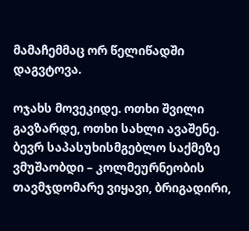მამაჩემმაც ორ წელიწადში დაგვტოვა.

ოჯახს მოვეკიდე. ოთხი შვილი გავზარდე, ოთხი სახლი ავაშენე. ბევრ საპასუხისმგებლო საქმეზე ვმუშაობდი – კოლმეურნეობის თავმჯდომარე ვიყავი, ბრიგადირი,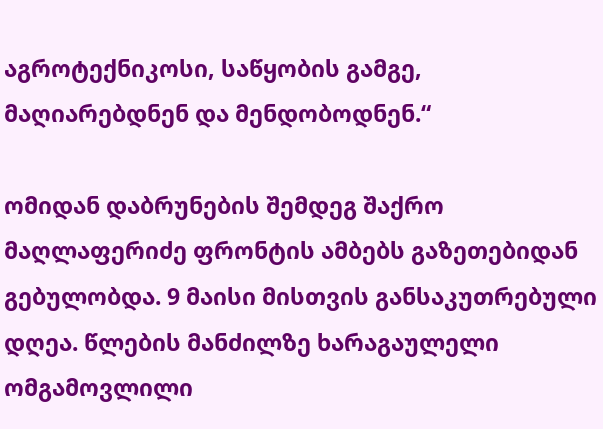აგროტექნიკოსი, საწყობის გამგე, მაღიარებდნენ და მენდობოდნენ.“

ომიდან დაბრუნების შემდეგ შაქრო მაღლაფერიძე ფრონტის ამბებს გაზეთებიდან გებულობდა. 9 მაისი მისთვის განსაკუთრებული დღეა. წლების მანძილზე ხარაგაულელი ომგამოვლილი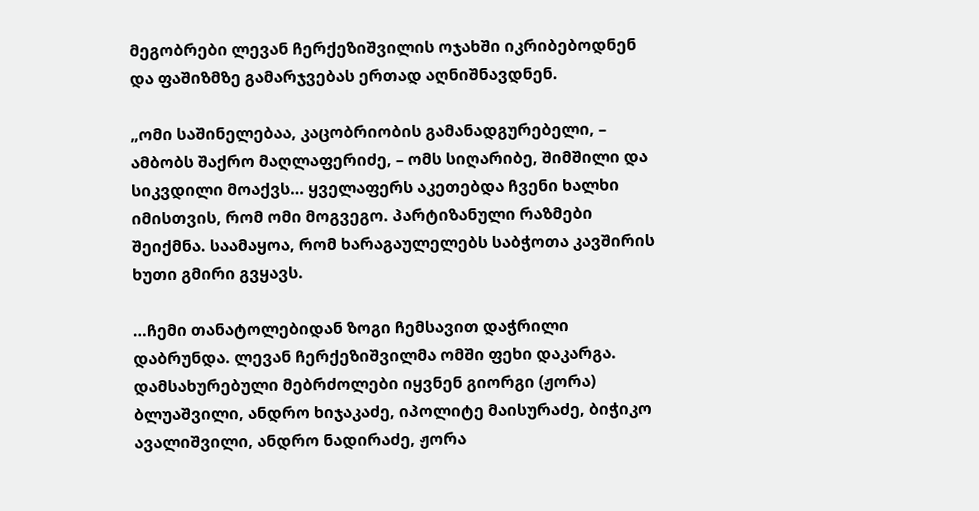მეგობრები ლევან ჩერქეზიშვილის ოჯახში იკრიბებოდნენ და ფაშიზმზე გამარჯვებას ერთად აღნიშნავდნენ.

„ომი საშინელებაა, კაცობრიობის გამანადგურებელი, – ამბობს შაქრო მაღლაფერიძე, – ომს სიღარიბე, შიმშილი და სიკვდილი მოაქვს… ყველაფერს აკეთებდა ჩვენი ხალხი იმისთვის, რომ ომი მოგვეგო. პარტიზანული რაზმები შეიქმნა. საამაყოა, რომ ხარაგაულელებს საბჭოთა კავშირის ხუთი გმირი გვყავს.

…ჩემი თანატოლებიდან ზოგი ჩემსავით დაჭრილი დაბრუნდა. ლევან ჩერქეზიშვილმა ომში ფეხი დაკარგა. დამსახურებული მებრძოლები იყვნენ გიორგი (ჟორა) ბლუაშვილი, ანდრო ხიჯაკაძე, იპოლიტე მაისურაძე, ბიჭიკო ავალიშვილი, ანდრო ნადირაძე, ჟორა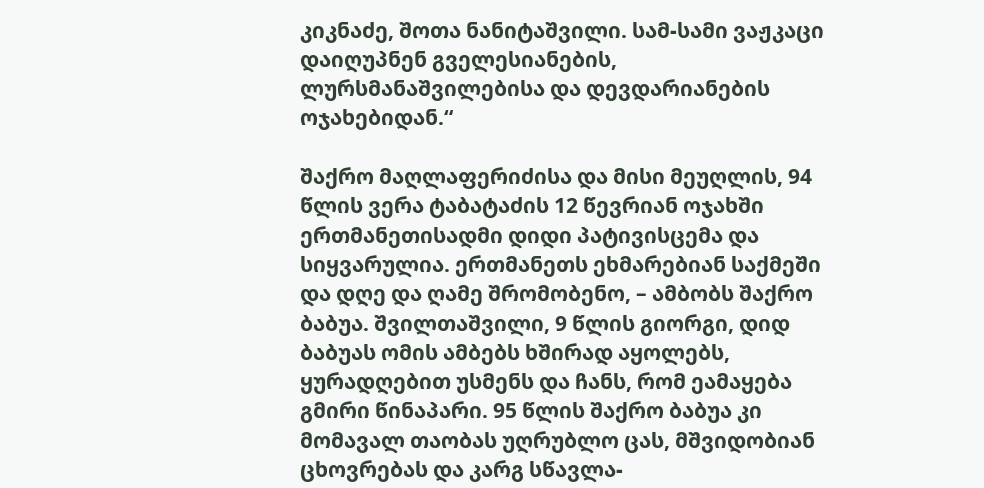კიკნაძე, შოთა ნანიტაშვილი. სამ-სამი ვაჟკაცი დაიღუპნენ გველესიანების, ლურსმანაშვილებისა და დევდარიანების ოჯახებიდან.“

შაქრო მაღლაფერიძისა და მისი მეუღლის, 94 წლის ვერა ტაბატაძის 12 წევრიან ოჯახში ერთმანეთისადმი დიდი პატივისცემა და სიყვარულია. ერთმანეთს ეხმარებიან საქმეში და დღე და ღამე შრომობენო, – ამბობს შაქრო ბაბუა. შვილთაშვილი, 9 წლის გიორგი, დიდ ბაბუას ომის ამბებს ხშირად აყოლებს, ყურადღებით უსმენს და ჩანს, რომ ეამაყება გმირი წინაპარი. 95 წლის შაქრო ბაბუა კი მომავალ თაობას უღრუბლო ცას, მშვიდობიან ცხოვრებას და კარგ სწავლა-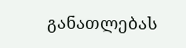განათლებას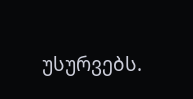უსურვებს.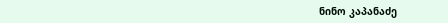ნინო კაპანაძე